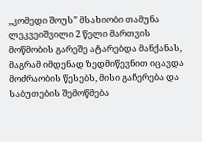,,კომედი შოუს” მსახიობი თამუნა ლეკვეიშვილი 2 წელი მართვის მოწმობის გარეშე ატარებდა მანქანას, მაგრამ იმდენად ზედმიწევნით იცავდა მოძრაობის წესებს, მისი გაჩერება და საბუთების შემოწმება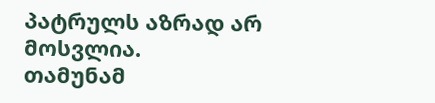პატრულს აზრად არ მოსვლია.
თამუნამ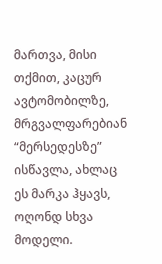მართვა, მისი თქმით, კაცურ ავტომობილზე, მრგვალფარებიან “მერსედესზე” ისწავლა, ახლაც ეს მარკა ჰყავს, ოღონდ სხვა მოდელი.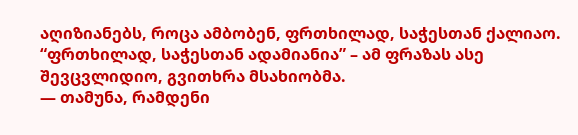აღიზიანებს, როცა ამბობენ, ფრთხილად, საჭესთან ქალიაო. “ფრთხილად, საჭესთან ადამიანია” – ამ ფრაზას ასე შევცვლიდიო, გვითხრა მსახიობმა.
— თამუნა, რამდენი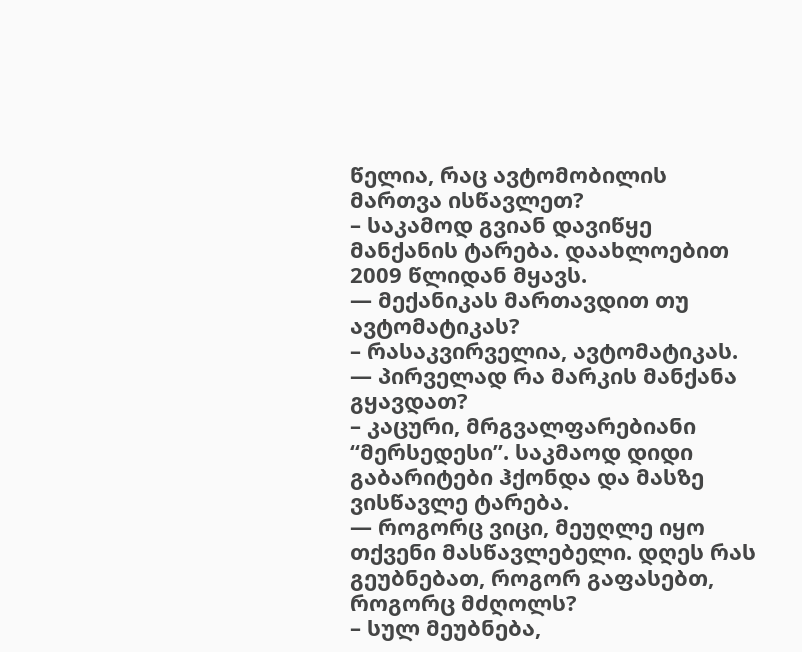წელია, რაც ავტომობილის მართვა ისწავლეთ?
– საკამოდ გვიან დავიწყე მანქანის ტარება. დაახლოებით 2009 წლიდან მყავს.
— მექანიკას მართავდით თუ ავტომატიკას?
– რასაკვირველია, ავტომატიკას.
— პირველად რა მარკის მანქანა გყავდათ?
– კაცური, მრგვალფარებიანი “მერსედესი”. საკმაოდ დიდი გაბარიტები ჰქონდა და მასზე ვისწავლე ტარება.
— როგორც ვიცი, მეუღლე იყო თქვენი მასწავლებელი. დღეს რას გეუბნებათ, როგორ გაფასებთ, როგორც მძღოლს?
– სულ მეუბნება,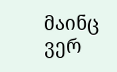მაინც ვერ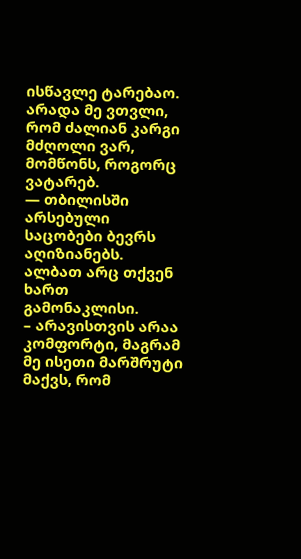ისწავლე ტარებაო. არადა მე ვთვლი, რომ ძალიან კარგი მძღოლი ვარ, მომწონს, როგორც ვატარებ.
— თბილისში არსებული საცობები ბევრს აღიზიანებს. ალბათ არც თქვენ ხართ გამონაკლისი.
– არავისთვის არაა კომფორტი, მაგრამ მე ისეთი მარშრუტი მაქვს, რომ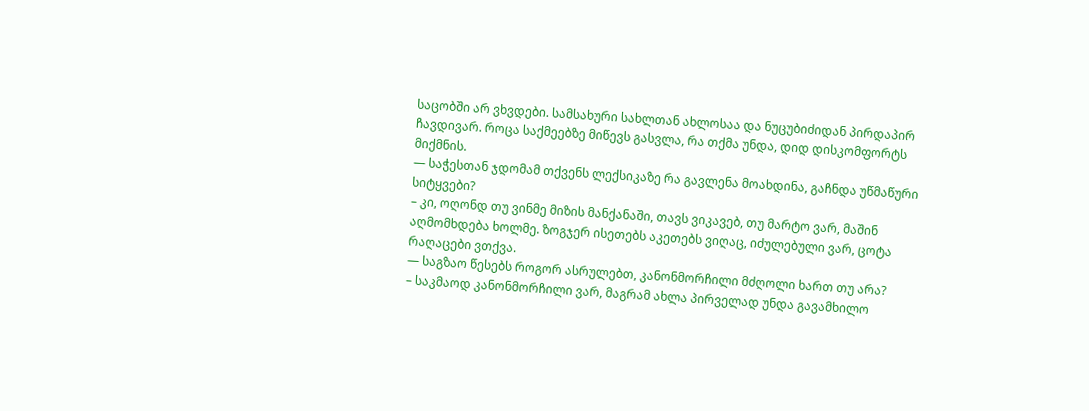საცობში არ ვხვდები. სამსახური სახლთან ახლოსაა და ნუცუბიძიდან პირდაპირ ჩავდივარ. როცა საქმეებზე მიწევს გასვლა, რა თქმა უნდა, დიდ დისკომფორტს მიქმნის.
— საჭესთან ჯდომამ თქვენს ლექსიკაზე რა გავლენა მოახდინა, გაჩნდა უწმაწური სიტყვები?
– კი, ოღონდ თუ ვინმე მიზის მანქანაში, თავს ვიკავებ, თუ მარტო ვარ, მაშინ აღმომხდება ხოლმე. ზოგჯერ ისეთებს აკეთებს ვიღაც, იძულებული ვარ, ცოტა რაღაცები ვთქვა.
— საგზაო წესებს როგორ ასრულებთ, კანონმორჩილი მძღოლი ხართ თუ არა?
– საკმაოდ კანონმორჩილი ვარ, მაგრამ ახლა პირველად უნდა გავამხილო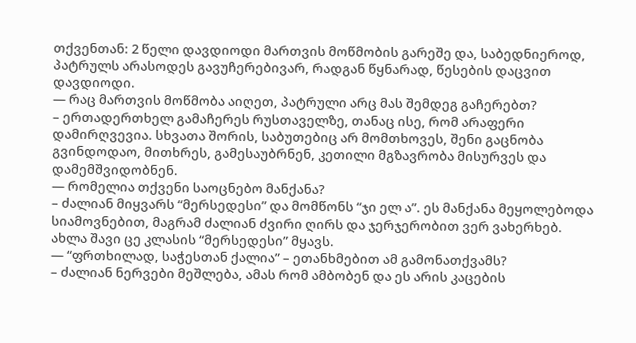თქვენთან: 2 წელი დავდიოდი მართვის მოწმობის გარეშე და, საბედნიეროდ, პატრულს არასოდეს გავუჩერებივარ, რადგან წყნარად, წესების დაცვით დავდიოდი.
— რაც მართვის მოწმობა აიღეთ, პატრული არც მას შემდეგ გაჩერებთ?
– ერთადერთხელ გამაჩერეს რუსთაველზე, თანაც ისე, რომ არაფერი დამირღვევია. სხვათა შორის, საბუთებიც არ მომთხოვეს, შენი გაცნობა გვინდოდაო, მითხრეს, გამესაუბრნენ, კეთილი მგზავრობა მისურვეს და დამემშვიდობნენ.
— რომელია თქვენი საოცნებო მანქანა?
– ძალიან მიყვარს “მერსედესი” და მომწონს “ჯი ელ ა”. ეს მანქანა მეყოლებოდა სიამოვნებით, მაგრამ ძალიან ძვირი ღირს და ჯერჯერობით ვერ ვახერხებ. ახლა შავი ცე კლასის “მერსედესი” მყავს.
— “ფრთხილად, საჭესთან ქალია” – ეთანხმებით ამ გამონათქვამს?
– ძალიან ნერვები მეშლება, ამას რომ ამბობენ და ეს არის კაცების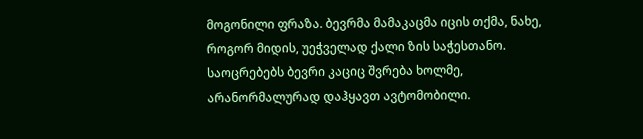მოგონილი ფრაზა. ბევრმა მამაკაცმა იცის თქმა, ნახე, როგორ მიდის, უეჭველად ქალი ზის საჭესთანო. საოცრებებს ბევრი კაციც შვრება ხოლმე, არანორმალურად დაჰყავთ ავტომობილი.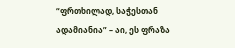“ფრთხილად, საჭესთან ადამიანია” – აი, ეს ფრაზა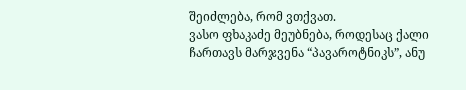შეიძლება, რომ ვთქვათ.
ვასო ფხაკაძე მეუბნება, როდესაც ქალი ჩართავს მარჯვენა “პავაროტნიკს”, ანუ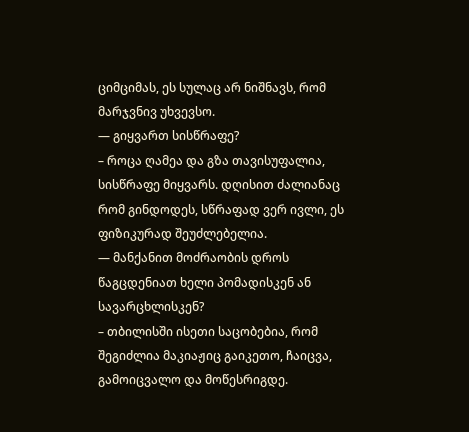ციმციმას, ეს სულაც არ ნიშნავს, რომ მარჯვნივ უხვევსო.
— გიყვართ სისწრაფე?
– როცა ღამეა და გზა თავისუფალია, სისწრაფე მიყვარს. დღისით ძალიანაც რომ გინდოდეს, სწრაფად ვერ ივლი, ეს ფიზიკურად შეუძლებელია.
— მანქანით მოძრაობის დროს წაგცდენიათ ხელი პომადისკენ ან სავარცხლისკენ?
– თბილისში ისეთი საცობებია, რომ შეგიძლია მაკიაჟიც გაიკეთო, ჩაიცვა, გამოიცვალო და მოწესრიგდე.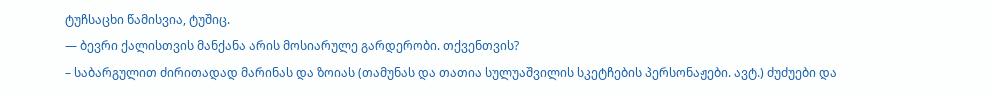ტუჩსაცხი წამისვია, ტუშიც.
— ბევრი ქალისთვის მანქანა არის მოსიარულე გარდერობი. თქვენთვის?
– საბარგულით ძირითადად მარინას და ზოიას (თამუნას და თათია სულუაშვილის სკეტჩების პერსონაჟები. ავტ.) ძუძუები და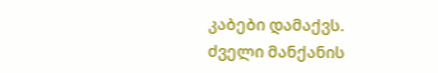კაბები დამაქვს. ძველი მანქანის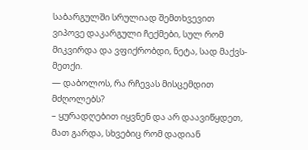საბარგულში სრულიად შემთხვევით ვიპოვე დაკარგული ჩექმები, სულ რომ მიკვირდა და ვფიქრობდი, ნეტა, სად მაქვს-მეთქი.
— დაბოლოს, რა რჩევას მისცემდით მძღოლებს?
– ყურადღებით იყვნენ და არ დაავიწყდეთ, მათ გარდა, სხვებიც რომ დადიან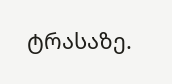ტრასაზე.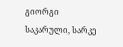გიორგი საკარული, სარკე